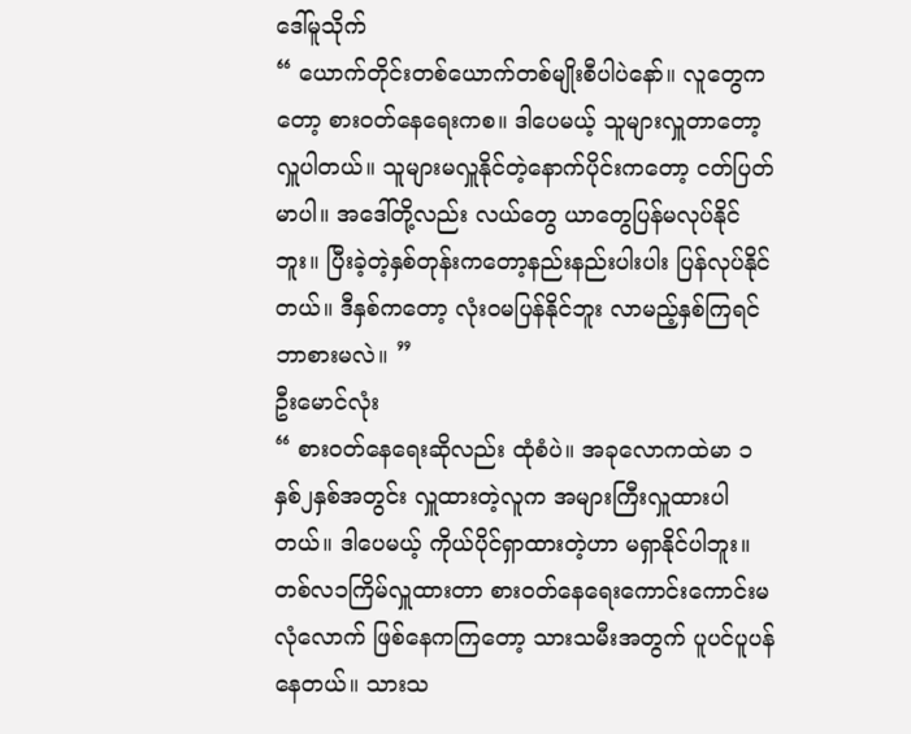ဒေါ်မူသိုက်
“ ယောက်တိုင်းတစ်ယောက်တစ်မျိုးစီပါပဲနော်။ လူတွေကတော့ စားဝတ်နေရေးကစ။ ဒါပေမယ့် သူများလှူတာတော့လှူပါတယ်။ သူများမလှူနိုင်တဲ့နောက်ပိုင်းကတော့ ငတ်ပြတ်မာပါ။ အဒေါ်တို့လည်း လယ်တွေ ယာတွေပြန်မလုပ်နိုင်ဘူး။ ပြီးခဲ့တဲ့နှစ်တုန်းကတော့နည်းနည်းပါးပါး ပြန်လုပ်နိုင်တယ်။ ဒီနှစ်ကတော့ လုံးဝမပြန်နိုင်ဘူး လာမည့်နှစ်ကြရင်ဘာစားမလဲ။ ”
ဦးမောင်လုံး
“ စားဝတ်နေရေးဆိုလည်း ထုံစံပဲ။ အခုလောကထဲမာ ၁နှစ်၂နှစ်အတွင်း လှူထားတဲ့လူက အများကြီးလှူထားပါတယ်။ ဒါပေမယ့် ကိုယ်ပိုင်ရှာထားတဲ့ဟာ မရှာနိုင်ပါဘူး။ တစ်လ၁ကြိမ်လှူထားတာ စားဝတ်နေရေးကောင်းကောင်းမလုံလောက် ဖြစ်နေကကြတော့ သားသမီးအတွက် ပူပင်ပူပန်နေတယ်။ သားသ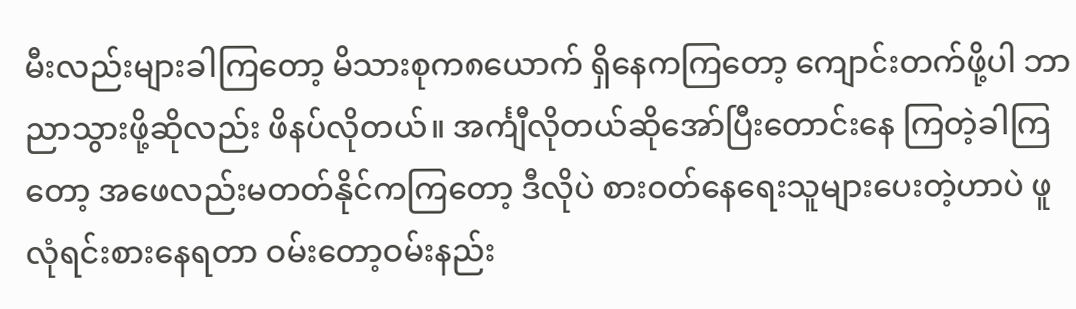မီးလည်းများခါကြတော့ မိသားစုက၈ယောက် ရှိနေကကြတော့ ကျောင်းတက်ဖို့ပါ ဘာညာသွားဖို့ဆိုလည်း ဖိနပ်လိုတယ်။ အင်္ကျီလိုတယ်ဆိုအော်ပြီးတောင်းနေ ကြတဲ့ခါကြတော့ အဖေလည်းမတတ်နိုင်ကကြတော့ ဒီလိုပဲ စားဝတ်နေရေးသူများပေးတဲ့ဟာပဲ ဖူလုံရင်းစားနေရတာ ဝမ်းတော့ဝမ်းနည်း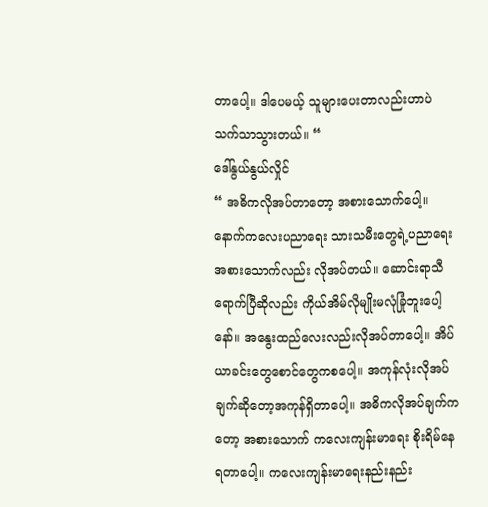တာပေါ့။ ဒါပေမယ့် သူများပေးတာလည်းဟာပဲ သက်သာသွားတယ်။ “
ဒေါ်နွယ်နွယ်လှိုင်
“ အဓိကလိုအပ်တာတော့ အစားသောက်ပေါ့။ နောက်ကလေးပညာရေး သားသမီးတွေရဲ့ပညာရေး အစားသောက်လည်း လိုအပ်တယ်။ ဆောင်းရာသီရောက်ပြီဆိုလည်း ကိုယ်အိမ်လိုမျိုးမလုံခြုံဘူးပေါ့နော်။ အနွေးထည်လေးလည်းလိုအပ်တာပေါ့။ အိပ်ယာခင်းတွေစောင်တွေကစပေါ့။ အကုန်လုံးလိုအပ်ချက်ဆိုတော့အကုန်ရှိတာပေါ့။ အဓိကလိုအပ်ချက်ကတော့ အစားသောက် ကလေးကျန်းမာရေး စိုးရိမ်နေရတာပေါ့။ ကလေးကျန်းမာရေးနည်းနည်း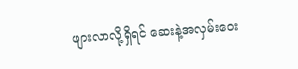ဖျားလာလို့ရှိရင် ဆေးနဲ့အလှမ်းဝေး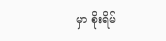မှာ စိုးရိမ်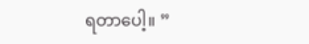ရတာပေါ့။ ”